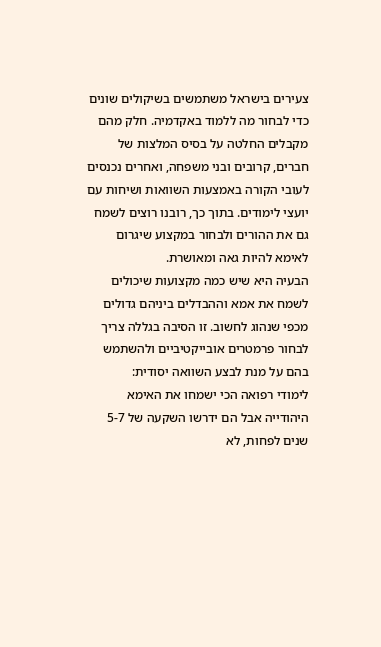צעירים בישראל משתמשים בשיקולים שונים כדי לבחור מה ללמוד באקדמיה. חלק מהם מקבלים החלטה על בסיס המלצות של חברים, קרובים ובני משפחה, ואחרים נכנסים לעובי הקורה באמצעות השוואות ושיחות עם יועצי לימודים. בתוך כך, רובנו רוצים לשמח גם את ההורים ולבחור במקצוע שיגרום לאימא להיות גאה ומאושרת.
הבעיה היא שיש כמה מקצועות שיכולים לשמח את אמא וההבדלים ביניהם גדולים מכפי שנהוג לחשוב. זו הסיבה בגללה צריך לבחור פרמטרים אובייקטיביים ולהשתמש בהם על מנת לבצע השוואה יסודית:
לימודי רפואה הכי ישמחו את האימא היהודייה אבל הם ידרשו השקעה של 5-7 שנים לפחות, לא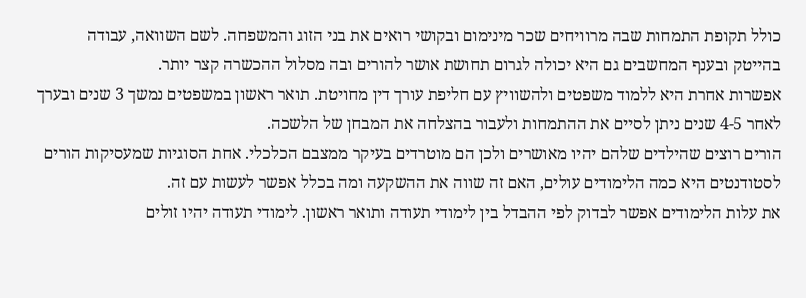כולל תקופת התמחות שבה מרוויחים שכר מינימום ובקושי רואים את בני הזוג והמשפחה. לשם השוואה, עבודה בהייטק ובענף המחשבים גם היא יכולה לגרום תחושת אושר להורים ובה מסלול ההכשרה קצר יותר.
אפשרות אחרת היא ללמוד משפטים ולהשוויץ עם חליפת עורך דין מחויטת. תואר ראשון במשפטים נמשך 3 שנים ובערך לאחר 4-5 שנים ניתן לסיים את ההתמחות ולעבור בהצלחה את המבחן של הלשכה.
הורים רוצים שהילדים שלהם יהיו מאושרים ולכן הם מוטרדים בעיקר ממצבם הכלכלי. אחת הסוגיות שמעסיקות הורים לסטודנטים היא כמה הלימודים עולים, האם זה שווה את ההשקעה ומה בכלל אפשר לעשות עם זה.
את עלות הלימודים אפשר לבדוק לפי ההבדל בין לימודי תעודה ותואר ראשון. לימודי תעודה יהיו זולים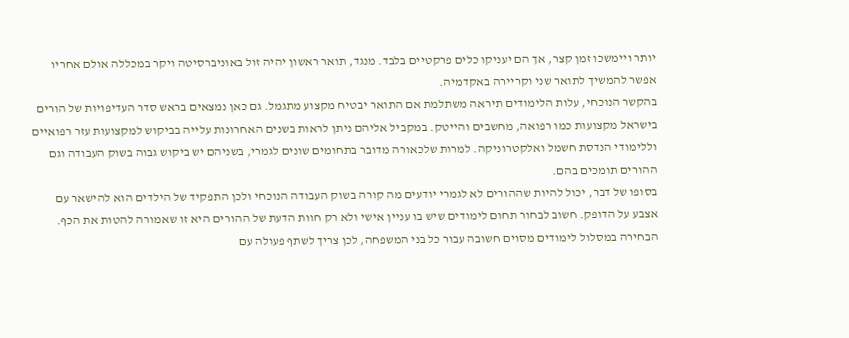יותר ויימשכו זמן קצר, אך הם יעניקו כלים פרקטיים בלבד. מנגד, תואר ראשון יהיה זול באוניברסיטה ויקר במכללה אולם אחריו אפשר להמשיך לתואר שני וקריירה באקדמיה.
בהקשר הנוכחי, עלות הלימודים תיראה משתלמת אם התואר יבטיח מקצוע מתגמל. גם כאן נמצאים בראש סדר העדיפויות של הורים בישראל מקצועות כמו רפואה, מחשבים והייטק. במקביל אליהם ניתן לראות בשנים האחרונות עלייה בביקוש למקצועות עזר רפואיים וללימודי הנדסת חשמל ואלקטרוניקה. למרות שלכאורה מדובר בתחומים שונים לגמרי, בשניהם יש ביקוש גבוה בשוק העבודה וגם ההורים תומכים בהם.
בסופו של דבר, יכול להיות שההורים לא לגמרי יודעים מה קורה בשוק העבודה הנוכחי ולכן התפקיד של הילדים הוא להישאר עם אצבע על הדופק. חשוב לבחור תחום לימודים שיש בו עניין אישי ולא רק חוות הדעת של ההורים היא זו שאמורה להטות את הכף. הבחירה במסלול לימודים מסוים חשובה עבור כל בני המשפחה, לכן צריך לשתף פעולה עם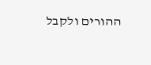ההורים ולקבל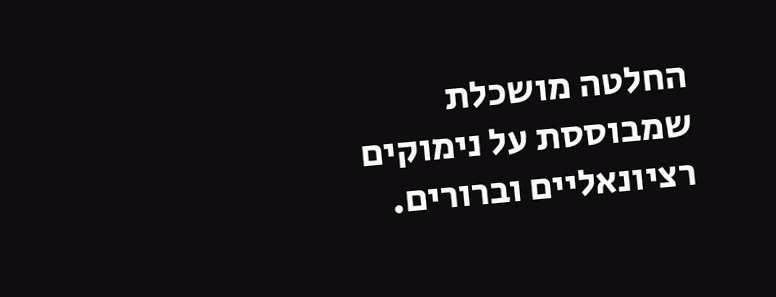החלטה מושכלת שמבוססת על נימוקים רציונאליים וברורים.